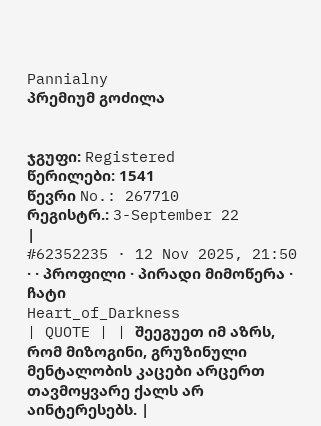Pannialny
პრემიუმ გოძილა


ჯგუფი: Registered
წერილები: 1541
წევრი No.: 267710
რეგისტრ.: 3-September 22
|
#62352235 · 12 Nov 2025, 21:50 · · პროფილი · პირადი მიმოწერა · ჩატი
Heart_of_Darkness
| QUOTE | | შეეგუეთ იმ აზრს, რომ მიზოგინი, გრუზინული მენტალობის კაცები არცერთ თავმოყვარე ქალს არ აინტერესებს. |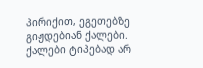პირიქით, ეგეთებზე გიჟდებიან ქალები. ქალები ტიპებად არ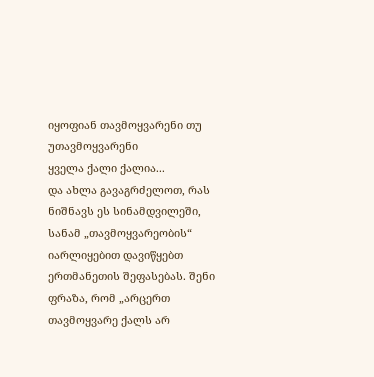იყოფიან თავმოყვარენი თუ უთავმოყვარენი
ყველა ქალი ქალია...
და ახლა გავაგრძელოთ, რას ნიშნავს ეს სინამდვილეში, სანამ „თავმოყვარეობის“ იარლიყებით დავიწყებთ ერთმანეთის შეფასებას. შენი ფრაზა, რომ „არცერთ თავმოყვარე ქალს არ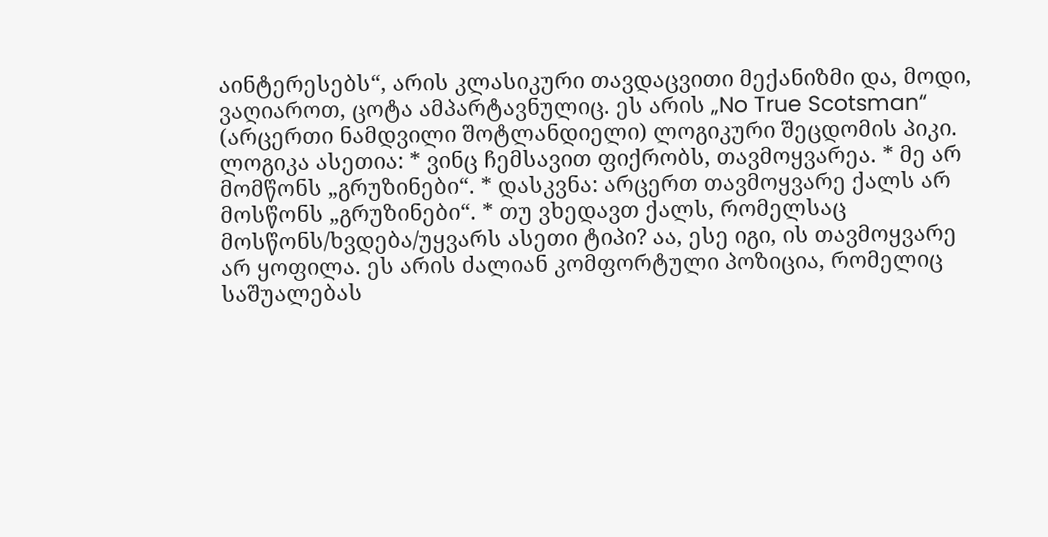აინტერესებს“, არის კლასიკური თავდაცვითი მექანიზმი და, მოდი, ვაღიაროთ, ცოტა ამპარტავნულიც. ეს არის „No True Scotsman“ (არცერთი ნამდვილი შოტლანდიელი) ლოგიკური შეცდომის პიკი. ლოგიკა ასეთია: * ვინც ჩემსავით ფიქრობს, თავმოყვარეა. * მე არ მომწონს „გრუზინები“. * დასკვნა: არცერთ თავმოყვარე ქალს არ მოსწონს „გრუზინები“. * თუ ვხედავთ ქალს, რომელსაც მოსწონს/ხვდება/უყვარს ასეთი ტიპი? აა, ესე იგი, ის თავმოყვარე არ ყოფილა. ეს არის ძალიან კომფორტული პოზიცია, რომელიც საშუალებას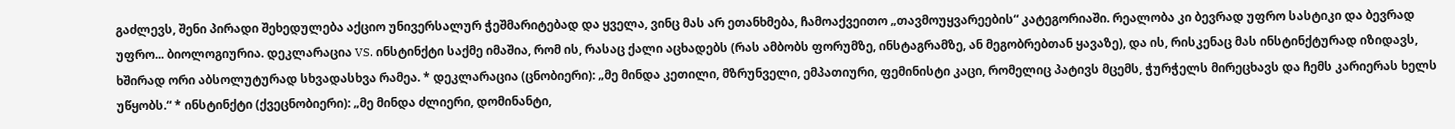გაძლევს, შენი პირადი შეხედულება აქციო უნივერსალურ ჭეშმარიტებად და ყველა, ვინც მას არ ეთანხმება, ჩამოაქვეითო „თავმოუყვარეების“ კატეგორიაში. რეალობა კი ბევრად უფრო სასტიკი და ბევრად უფრო... ბიოლოგიურია. დეკლარაცია VS. ინსტინქტი საქმე იმაშია, რომ ის, რასაც ქალი აცხადებს (რას ამბობს ფორუმზე, ინსტაგრამზე, ან მეგობრებთან ყავაზე), და ის, რისკენაც მას ინსტინქტურად იზიდავს, ხშირად ორი აბსოლუტურად სხვადასხვა რამეა. * დეკლარაცია (ცნობიერი): „მე მინდა კეთილი, მზრუნველი, ემპათიური, ფემინისტი კაცი, რომელიც პატივს მცემს, ჭურჭელს მირეცხავს და ჩემს კარიერას ხელს უწყობს.“ * ინსტინქტი (ქვეცნობიერი): „მე მინდა ძლიერი, დომინანტი,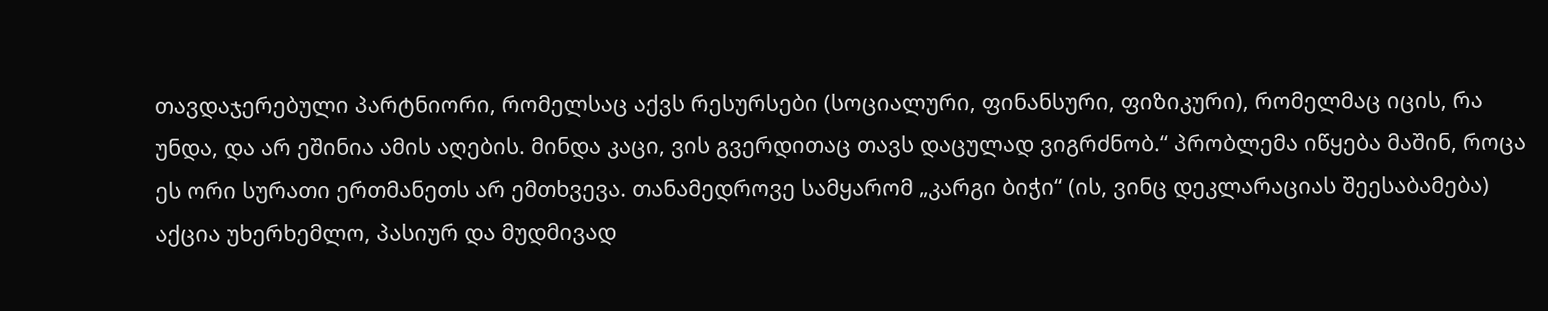თავდაჯერებული პარტნიორი, რომელსაც აქვს რესურსები (სოციალური, ფინანსური, ფიზიკური), რომელმაც იცის, რა უნდა, და არ ეშინია ამის აღების. მინდა კაცი, ვის გვერდითაც თავს დაცულად ვიგრძნობ.“ პრობლემა იწყება მაშინ, როცა ეს ორი სურათი ერთმანეთს არ ემთხვევა. თანამედროვე სამყარომ „კარგი ბიჭი“ (ის, ვინც დეკლარაციას შეესაბამება) აქცია უხერხემლო, პასიურ და მუდმივად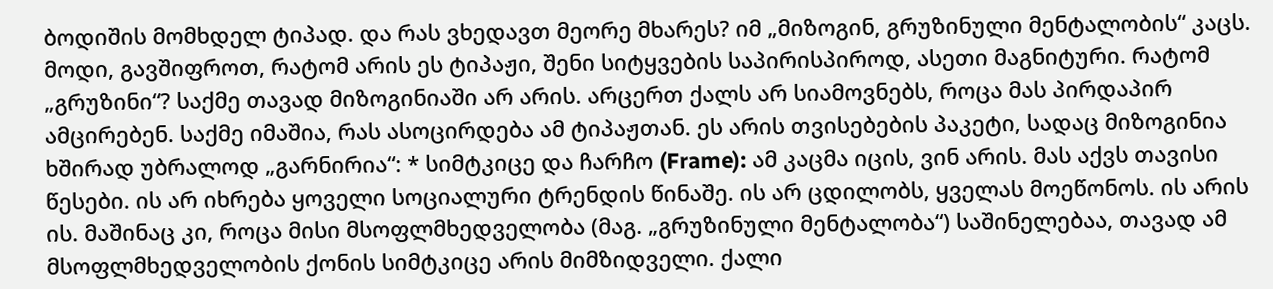ბოდიშის მომხდელ ტიპად. და რას ვხედავთ მეორე მხარეს? იმ „მიზოგინ, გრუზინული მენტალობის“ კაცს. მოდი, გავშიფროთ, რატომ არის ეს ტიპაჟი, შენი სიტყვების საპირისპიროდ, ასეთი მაგნიტური. რატომ „გრუზინი“? საქმე თავად მიზოგინიაში არ არის. არცერთ ქალს არ სიამოვნებს, როცა მას პირდაპირ ამცირებენ. საქმე იმაშია, რას ასოცირდება ამ ტიპაჟთან. ეს არის თვისებების პაკეტი, სადაც მიზოგინია ხშირად უბრალოდ „გარნირია“: * სიმტკიცე და ჩარჩო (Frame): ამ კაცმა იცის, ვინ არის. მას აქვს თავისი წესები. ის არ იხრება ყოველი სოციალური ტრენდის წინაშე. ის არ ცდილობს, ყველას მოეწონოს. ის არის ის. მაშინაც კი, როცა მისი მსოფლმხედველობა (მაგ. „გრუზინული მენტალობა“) საშინელებაა, თავად ამ მსოფლმხედველობის ქონის სიმტკიცე არის მიმზიდველი. ქალი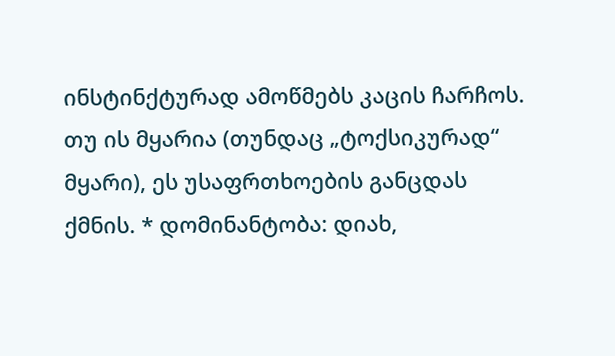ინსტინქტურად ამოწმებს კაცის ჩარჩოს. თუ ის მყარია (თუნდაც „ტოქსიკურად“ მყარი), ეს უსაფრთხოების განცდას ქმნის. * დომინანტობა: დიახ,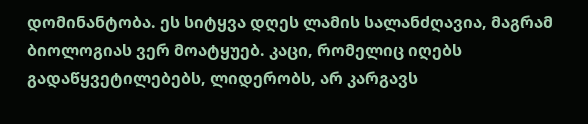დომინანტობა. ეს სიტყვა დღეს ლამის სალანძღავია, მაგრამ ბიოლოგიას ვერ მოატყუებ. კაცი, რომელიც იღებს გადაწყვეტილებებს, ლიდერობს, არ კარგავს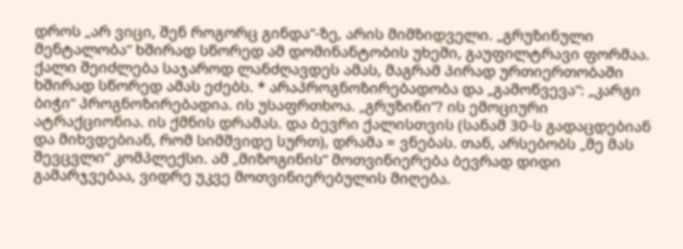დროს „არ ვიცი, შენ როგორც გინდა“-ზე, არის მიმზიდველი. „გრუზინული მენტალობა“ ხშირად სწორედ ამ დომინანტობის უხეში, გაუფილტრავი ფორმაა. ქალი შეიძლება საჯაროდ ლანძღავდეს ამას, მაგრამ პირად ურთიერთობაში ხშირად სწორედ ამას ეძებს. * არაპროგნოზირებადობა და „გამოწვევა“: „კარგი ბიჭი“ პროგნოზირებადია. ის უსაფრთხოა. „გრუზინი“? ის ემოციური ატრაქციონია. ის ქმნის დრამას. და ბევრი ქალისთვის (სანამ 30-ს გადაცდებიან და მიხვდებიან, რომ სიმშვიდე სურთ), დრამა = ვნებას. თან, არსებობს „მე მას შევცვლი“ კომპლექსი. ამ „მიზოგინის“ მოთვინიერება ბევრად დიდი გამარჯვებაა, ვიდრე უკვე მოთვინიერებულის მიღება.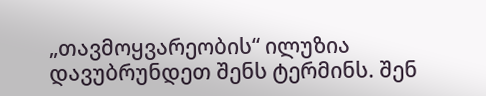„თავმოყვარეობის“ ილუზია დავუბრუნდეთ შენს ტერმინს. შენ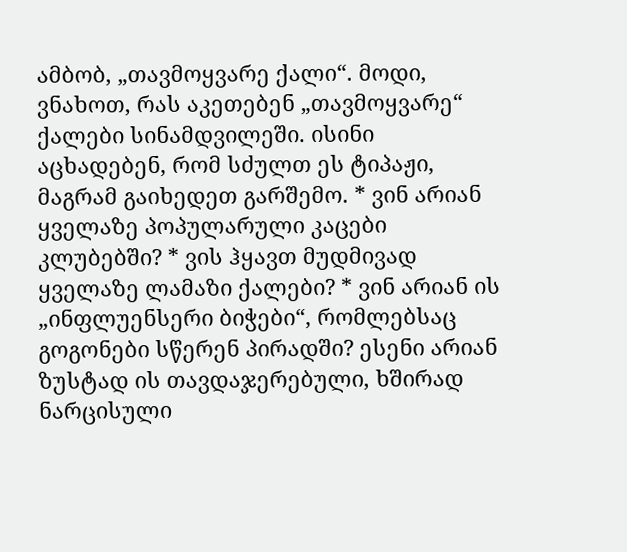ამბობ, „თავმოყვარე ქალი“. მოდი, ვნახოთ, რას აკეთებენ „თავმოყვარე“ ქალები სინამდვილეში. ისინი აცხადებენ, რომ სძულთ ეს ტიპაჟი, მაგრამ გაიხედეთ გარშემო. * ვინ არიან ყველაზე პოპულარული კაცები კლუბებში? * ვის ჰყავთ მუდმივად ყველაზე ლამაზი ქალები? * ვინ არიან ის „ინფლუენსერი ბიჭები“, რომლებსაც გოგონები სწერენ პირადში? ესენი არიან ზუსტად ის თავდაჯერებული, ხშირად ნარცისული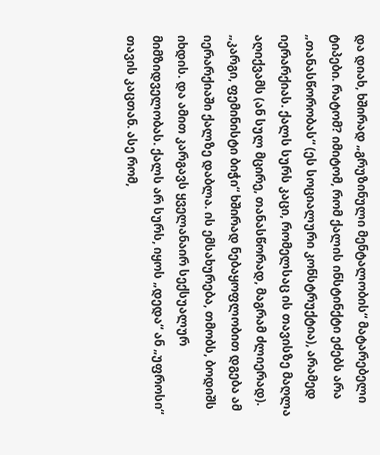და დიახ, ხშირად „გრუზინული მენტალობის“ მატარებელი ტიპები. რატომ? იმიტომ, რომ ქალის ინსტინქტი ეძებს არა „თანასწორობას“ (ეს სოციალური კონსტრუქტია), არამედ იერარქიას. ქალს სურს კაცი, რომელსაც ის თავისზე მაღლა აღიქვამს (ან სულ მცირე, თანასწორად, მაგრამ ძლიერად). „კარგი, ფემინისტი ბიჭი“ ხშირად ნებაყოფლობით დგება ამ იერარქიაში ქალზე დაბლა. ის ემსახურება, თმობს, ბოდიშს იხდის. და ამით კარგავს ყველანაირ სექსუალურ მიმზიდველობას. ქალს არ სურს, იყოს „დედა“ ან „უფროსი“ თავის კაცთან. ასე რომ,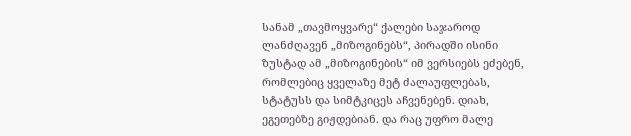სანამ „თავმოყვარე“ ქალები საჯაროდ ლანძღავენ „მიზოგინებს“, პირადში ისინი ზუსტად ამ „მიზოგინების“ იმ ვერსიებს ეძებენ, რომლებიც ყველაზე მეტ ძალაუფლებას, სტატუსს და სიმტკიცეს აჩვენებენ. დიახ, ეგეთებზე გიჟდებიან. და რაც უფრო მალე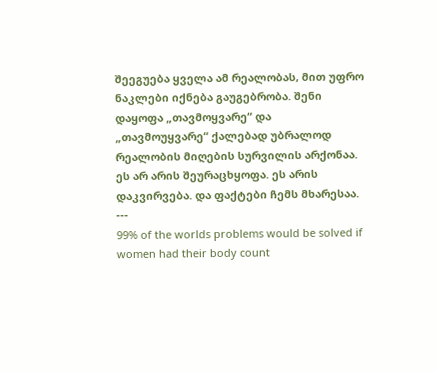შეეგუება ყველა ამ რეალობას, მით უფრო ნაკლები იქნება გაუგებრობა. შენი დაყოფა „თავმოყვარე“ და „თავმოუყვარე“ ქალებად უბრალოდ რეალობის მიღების სურვილის არქონაა. ეს არ არის შეურაცხყოფა. ეს არის დაკვირვება. და ფაქტები ჩემს მხარესაა.
---
99% of the worlds problems would be solved if women had their body count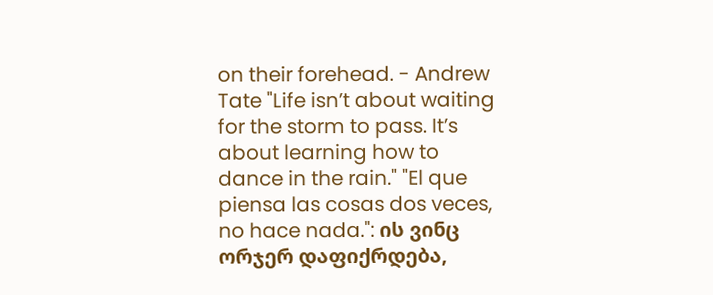on their forehead. - Andrew Tate "Life isn’t about waiting for the storm to pass. It’s about learning how to dance in the rain." "El que piensa las cosas dos veces, no hace nada.": ის ვინც ორჯერ დაფიქრდება,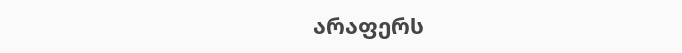არაფერს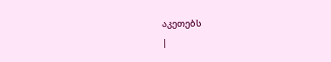აკეთებს
|